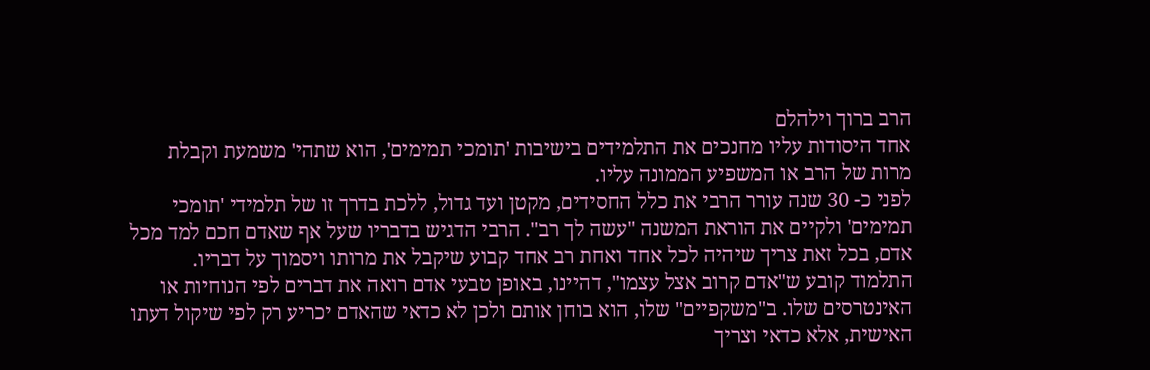הרב ברוך וילהלם
אחד היסודות עליו מחנכים את התלמידים בישיבות 'תומכי תמימים', הוא שתהי' משמעת וקבלת מרות של הרב או המשפיע הממונה עליו.
לפני כ- 30 שנה עורר הרבי את כלל החסידים, מקטן ועד גדול, ללכת בדרך זו של תלמידי 'תומכי תמימים' ולקיים את הוראת המשנה "עשה לך רב". הרבי הדגיש בדבריו שעל אף שאדם חכם למד מכל אדם, בכל זאת צריך שיהיה לכל אחד ואחת רב אחד קבוע שיקבל את מרותו ויסמוך על דבריו.
התלמוד קובע ש"אדם קרוב אצל עצמו", דהיינו, באופן טבעי אדם רואה את דברים לפי הנוחיות או האינטרסים שלו. ב"משקפיים" שלו, הוא בוחן אותם ולכן לא כדאי שהאדם יכריע רק לפי שיקול דעתו האישית, אלא כדאי וצריך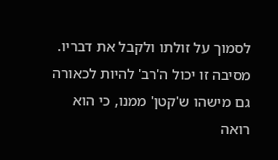לסמוך על זולתו ולקבל את דבריו. מסיבה זו יכול ה'רב' להיות לכאורה גם מישהו ש'קטן' ממנו, כי הוא רואה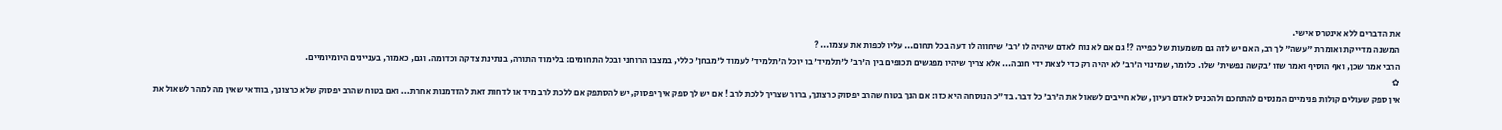את הדברים ללא אינטרס אישי.
המשנה מדייקת ואומרת "עשה" לך רב, האם יש לזה גם משמעות של כפייה ?! גם אם לא נוח לאדם שיהיה לו 'רב' שיחווה לו דעה בכל תחום... עליו לכפות את עצמו... ?
הרבי אמר שכן, ואף הוסיף ואמר שזו 'בקשה נפשית' שלו. כלומר, שמינוי ה'רב' לא יהיה רק כדי לצאת ידי חובה... אלא צריך שיהיו מפגשים תכופים בין ה'רב' ל'תלמיד' בו יוכל ה'תלמיד' לעמוד ל'מבחן' כללי, במצבו הרוחני ובכל התחומים: בלימוד התורה, בנתינת צדקה וכדומה. וגם, כאמור, בעניינים היומיומיים.
✿
אין ספק שעולים קולות פנימיים המנסים להתחכם ולהכניס לאדם רעיון, שלא חייבים לשאול את ה'רב' כל דבר. בד"כ הנוסחה היא כזו: אם הנך בטוח שהרב יפסוק כרצונך, ברור שצריך ללכת לרב ! אם יש לך ספק איך יפסוק, יש להסתפק אם ללכת לרב מיד או לדחות זאת להזדמנות אחרת... ואם בטוח שהרב יפסוק שלא כרצונך, בוודאי שאין מה למהר לשאול את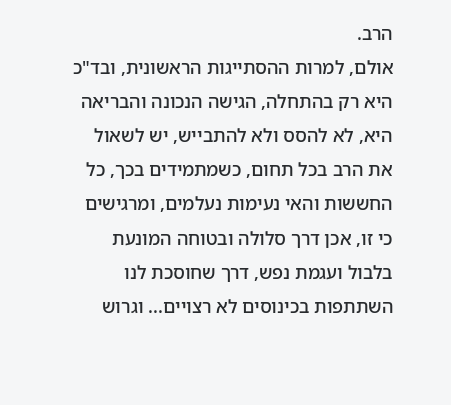הרב.
אולם, למרות ההסתייגות הראשונית, ובד"כ היא רק בהתחלה, הגישה הנכונה והבריאה היא, לא להסס ולא להתבייש, יש לשאול את הרב בכל תחום, כשמתמידים בכך, כל החששות והאי נעימות נעלמים, ומרגישים כי זו, אכן דרך סלולה ובטוחה המונעת בלבול ועגמת נפש, דרך שחוסכת לנו השתתפות בכינוסים לא רצויים... וגרוש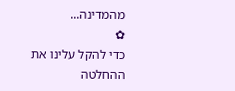מהמדינה...
✿
כדי להקל עלינו את ההחלטה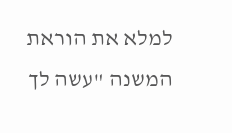למלא את הוראת המשנה "עשה לך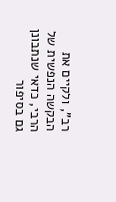רב", ולקיים את הבקשה הנפשית של הרבי, כדאי שנתבונן גם בסיפור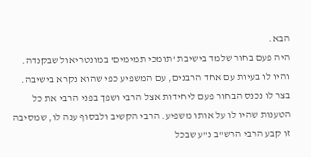הבא.
היה פעם בחור שלמד בישיבת 'תומכי תמימים' במונטריאול שבקנדה. והיו לו בעיות עם אחד הרבנים, עם המשפיע כפי שהוא נקרא בישיבה.
בצר לו נכנס הבחור פעם ליחידות אצל הרבי ושפך בפני הרבי את כל הטענות שהיו לו על אותו משפיע. הרבי הקשיב ולבסוף ענה לו, שמסיבה זו קבע הרבי הרש"ב נ"ע שבכל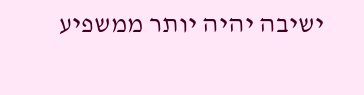ישיבה יהיה יותר ממשפיע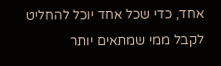אחד, כדי שכל אחד יוכל להחליט לקבל ממי שמתאים יותר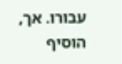עבורו. אך, הוסיף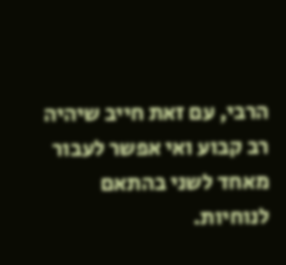הרבי, עם זאת חייב שיהיה רב קבוע ואי אפשר לעבור מאחד לשני בהתאם לנוחיות.